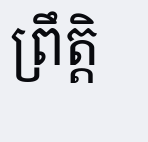ព្រឹត្តិ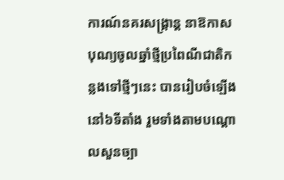ការណ៍នគរសង្ក្រាន្ត នាឱកាសបុណ្យចូលឆ្នាំថ្មីប្រពៃណីជាតិកន្លងទៅថ្មីៗនេះ បានរៀបចំឡើងនៅ៦ទីតាំង រួមទាំងតាមបណ្ដោលសួនច្បា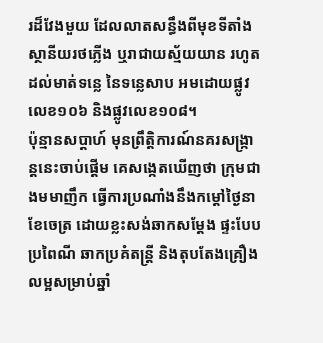រដ៏វែងមួយ ដែលលាតសន្ធឹងពីមុខទីតាំងស្ថានីយរថភ្លើង ឬរាជាយស្ម័យយាន រហូតដល់មាត់ទន្លេ នៃទន្លេសាប អមដោយផ្លូវលេខ១០៦ និងផ្លូវលេខ១០៨។
ប៉ុន្មានសប្ដាហ៍ មុនព្រឹត្តិការណ៍នគរសង្ក្រាន្តនេះចាប់ផ្ដើម គេសង្កេតឃើញថា ក្រុមជាងមមាញឹក ធ្វើការប្រណាំងនឹងកម្ដៅថ្ងៃនាខែចេត្រ ដោយខ្លះសង់ឆាកសម្ដែង ផ្ទះបែបប្រពៃណី ឆាកប្រគំតន្ត្រី និងតុបតែងគ្រឿងលម្អសម្រាប់ឆ្នាំ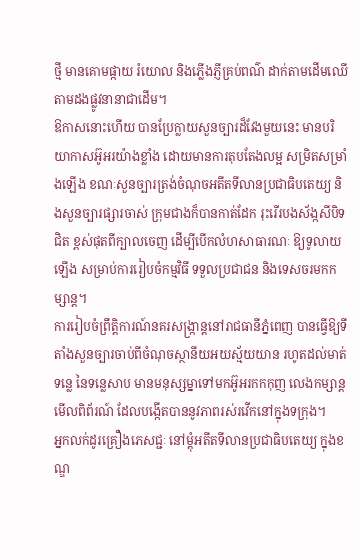ថ្មី មានគោមផ្កាយ រំយោល និងភ្លើងភ្ញីគ្រប់ពណ៌ ដាក់តាមដើមឈើ តាមដងផ្លូវនានាជាដើម។
ឱកាសនោះហើយ បានប្រែក្លាយសួនច្បារដ៏វែងមួយនេះ មានបរិយាកាសអ៊ូអរយ៉ាងខ្លាំង ដោយមានការតុបតែងលម្អ សម្រិតសម្រាំងឡើង ខណៈសួនច្បារត្រង់ចំណុចអតីតទីលានប្រជាធិបតេយ្យ និងសួនច្បារផ្សារចាស់ ក្រុមជាងក៏បានកាត់ដែក រុះរើរបងស័ង្កសីបិទជិត ខ្ពស់ផុតពីក្បាលចេញ ដើម្បីបើកលំហសាធារណៈ ឱ្យទូលាយឡើង សម្រាប់ការរៀបចំកម្មវិធី ទទួលប្រជាជន និងទេសចរមកកម្សាន្ត។
ការរៀបចំព្រឹត្តិការណ៍នគរសង្ក្រាន្តនៅរាជធានីភ្នំពេញ បានធ្វើឱ្យទីតាំងសួនច្បារចាប់ពីចំណុចស្ថានីយអយស្ម័យយាន រហូតដល់មាត់ទន្លេ នៃទន្លេសាប មានមនុស្សម្នាទៅមកអ៊ូអរកកកុញ លេងកម្សាន្ត មើលពិព័រណ៍ ដែលបង្កើតបាននូវភាពរស់រវើកនៅក្នុងទក្រុង។
អ្នកលក់ដូរគ្រឿងភេសជ្ជៈ នៅម្ដុំអតីតទីលានប្រជាធិបតេយ្យ ក្នុងខណ្ឌ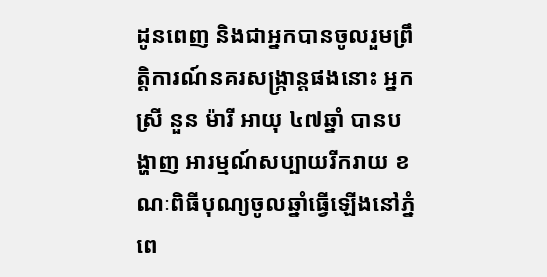ដូនពេញ និងជាអ្នកបានចូលរួមព្រឹត្តិការណ៍នគរសង្ក្រាន្តផងនោះ អ្នកស្រី នួន ម៉ារី អាយុ ៤៧ឆ្នាំ បានបង្ហាញ អារម្មណ៍សប្បាយរីករាយ ខណៈពិធីបុណ្យចូលឆ្នាំធ្វើឡើងនៅភ្នំពេ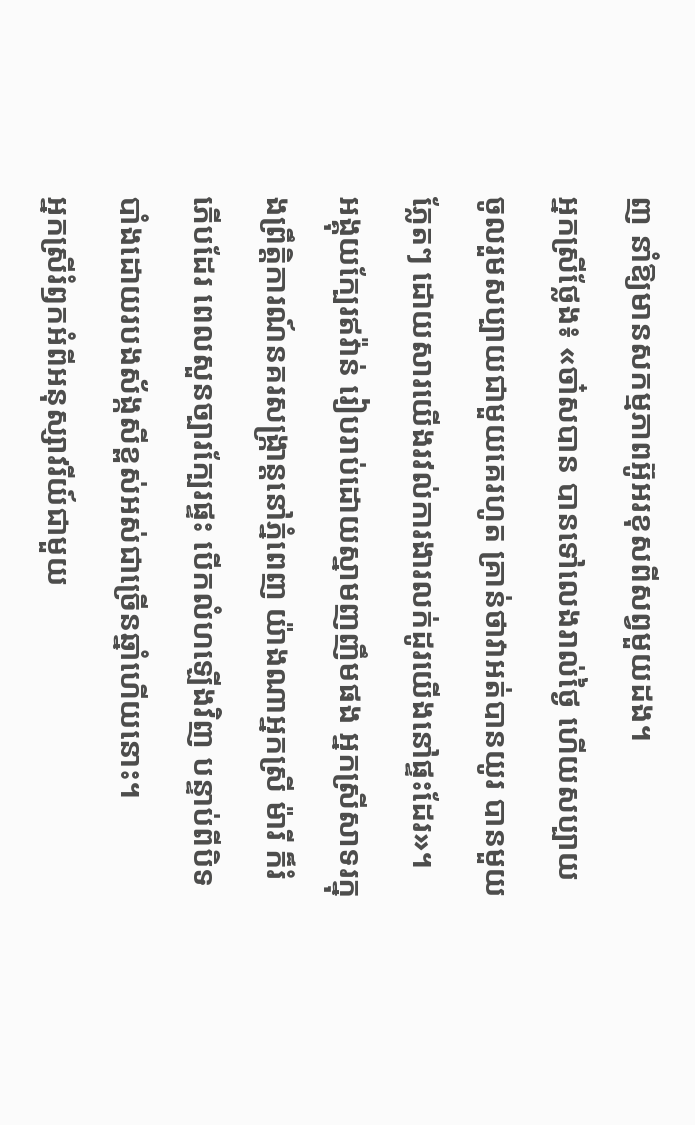ញ នាំឱ្យមានសកម្មភាពអ៊ូអរខុសពីសព្វមួយដង។
អ្នកស្រីថ្លែង៖ «ចា៎សបាន បានទៅលេងរាល់ថ្ងៃ ហើយសប្បាយចូលរួមសប្បាយជាមួយគេរហូត គ្រាន់ថាវាអត់បានយូរ បានមួយភ្លែតៗ ដោយសារយើងរវល់ការងារលក់ដូរយើងនៅផ្ទះដែរ»។
អង្គុយក្បែរឥវ៉ាន់ រៀបរាប់ដោយស្នាមញញឹមផង អ្នកស្រីសាទរក្នុងព្រឹត្តិការណ៍នគរសង្ក្រាន្តនៅភ្នំពេញ យ៉ាងណាអ្នកស្រី ម៉ារី ក៏រំភើបដែរ ពេលសួនច្បារក្បែរផ្ទះ បើកលំហឡើងវិញ បន្ទាប់ពីបិទបាំងដោយរបងស័ង្កសីខ្ពស់អស់ជាច្រើនឆ្នាំហើយនោះ។
អ្នកស្រីរំឭកអំពីអនុស្សាវរីយ៍ជាមួយ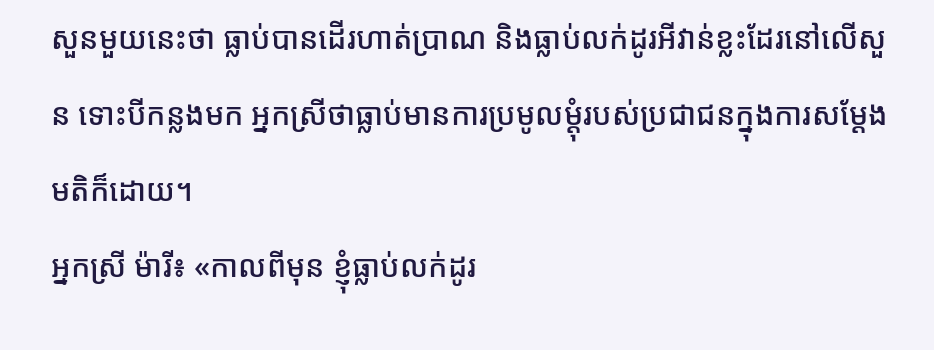សួនមួយនេះថា ធ្លាប់បានដើរហាត់ប្រាណ និងធ្លាប់លក់ដូរអីវាន់ខ្លះដែរនៅលើសួន ទោះបីកន្លងមក អ្នកស្រីថាធ្លាប់មានការប្រមូលម្ដុំរបស់ប្រជាជនក្នុងការសម្ដែងមតិក៏ដោយ។
អ្នកស្រី ម៉ារី៖ «កាលពីមុន ខ្ញុំធ្លាប់លក់ដូរ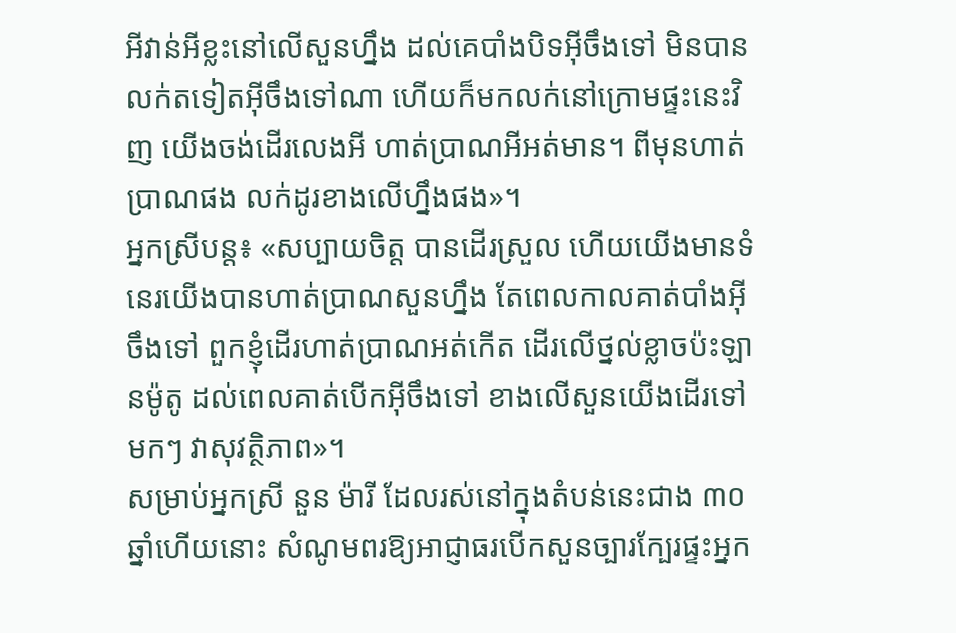អីវាន់អីខ្លះនៅលើសួនហ្នឹង ដល់គេបាំងបិទអ៊ីចឹងទៅ មិនបានលក់តទៀតអ៊ីចឹងទៅណា ហើយក៏មកលក់នៅក្រោមផ្ទះនេះវិញ យើងចង់ដើរលេងអី ហាត់ប្រាណអីអត់មាន។ ពីមុនហាត់ប្រាណផង លក់ដូរខាងលើហ្នឹងផង»។
អ្នកស្រីបន្ត៖ «សប្បាយចិត្ត បានដើរស្រួល ហើយយើងមានទំនេរយើងបានហាត់ប្រាណសួនហ្នឹង តែពេលកាលគាត់បាំងអ៊ីចឹងទៅ ពួកខ្ញុំដើរហាត់ប្រាណអត់កើត ដើរលើថ្នល់ខ្លាចប៉ះឡានម៉ូតូ ដល់ពេលគាត់បើកអ៊ីចឹងទៅ ខាងលើសួនយើងដើរទៅមកៗ វាសុវត្ថិភាព»។
សម្រាប់អ្នកស្រី នួន ម៉ារី ដែលរស់នៅក្នុងតំបន់នេះជាង ៣០ឆ្នាំហើយនោះ សំណូមពរឱ្យអាជ្ញាធរបើកសួនច្បារក្បែរផ្ទះអ្នក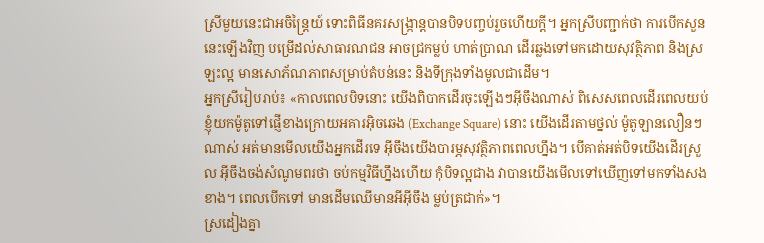ស្រីមួយនេះជាអចិន្ត្រៃយ៍ ទោះពិធីនគរសង្រ្កាន្តបានបិទបញ្ចប់រួចហើយក្ដី។ អ្នកស្រីបញ្ជាក់ថា ការបើកសួននេះឡើងវិញ បម្រើដល់សាធារណជន អាចជ្រកម្លប់ ហាត់ប្រាណ ដើរឆ្លងទៅមកដោយសុវត្ថិភាព និងស្រឡះល្អ មានសោភ័ណភាពសម្រាប់តំបន់នេះ និងទីក្រុងទាំងមូលជាដើម។
អ្នកស្រីរៀបរាប់៖ «កាលពេលបិទនោះ យើងពិបាកដើរចុះឡើងៗអ៊ីចឹងណាស់ ពិសេសពេលដើរពេលយប់ ខ្ញុំយកម៉ូតូទៅផ្ញើខាងក្រោយអគារអ៊ិចឆេង (Exchange Square) នោះ យើងដើរតាមថ្នល់ ម៉ូតូឡានលឿនៗណាស់ អត់មានមើលយើងអ្នកដើរទេ អ៊ីចឹងយើងបារម្ភសុវត្ថិភាពពេលហ្នឹង។ បើគាត់អត់បិទយើងដើរស្រួល អ៊ីចឹងចង់សំណូមពរថា ចប់កម្មវិធីហ្នឹងហើយ កុំបិទល្អជាង វាបានយើងមើលទៅឃើញទៅមកទាំងសងខាង។ ពេលបើកទៅ មានដើមឈើមានអីអ៊ីចឹង ម្លប់ត្រជាក់»។
ស្រដៀងគ្នា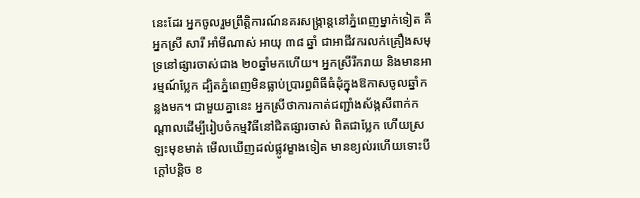នេះដែរ អ្នកចូលរួមព្រឹត្តិការណ៍នគរសង្ក្រាន្តនៅភ្នំពេញម្នាក់ទៀត គឺអ្នកស្រី សារី អាំមីណាស់ អាយុ ៣៨ ឆ្នាំ ជាអាជីវករលក់គ្រឿងសមុទ្រនៅផ្សារចាស់ជាង ២០ឆ្នាំមកហើយ។ អ្នកស្រីរីករាយ និងមានអារម្មណ៍ប្លែក ដ្បិតភ្នំពេញមិនធ្លាប់ប្រារព្ធពិធីធំដុំក្នុងឱកាសចូលឆ្នាំកន្លងមក។ ជាមួយគ្នានេះ អ្នកស្រីថាការកាត់ជញ្ជាំងស័ង្កសីពាក់កណ្ដាលដើម្បីរៀបចំកម្មវិធីនៅជិតផ្សារចាស់ ពិតជាប្លែក ហើយស្រឡះមុខមាត់ មើលឃើញដល់ផ្លូវម្ខាងទៀត មានខ្យល់រហើយទោះបីក្ដៅបន្តិច ខ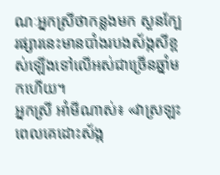ណៈអ្នកស្រីថាកន្លងមក សួនក្បែរផ្សារនេះមានបាំងរបងស័ង្កសីខ្ពស់ឡើងទៅលើអស់ជាច្រើនឆ្នាំមកហើយ។
អ្នកស្រី អាំមីណាស់៖ «វាស្រឡះ ពេលគេដោះស័ង្ក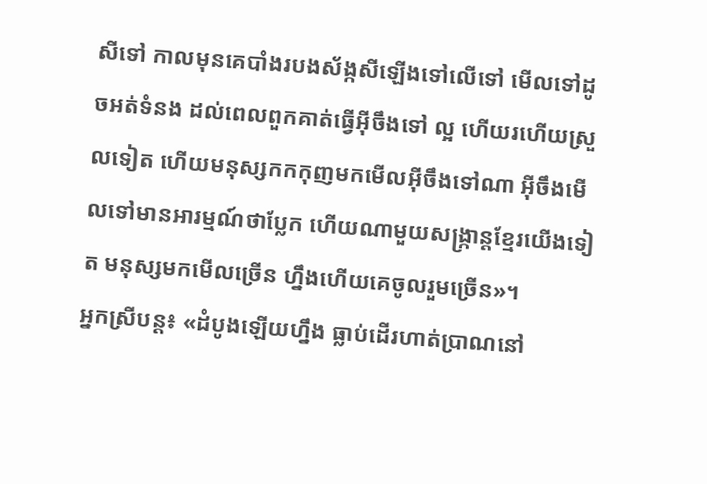សីទៅ កាលមុនគេបាំងរបងស័ង្កសីឡើងទៅលើទៅ មើលទៅដូចអត់ទំនង ដល់ពេលពួកគាត់ធ្វើអ៊ីចឹងទៅ ល្អ ហើយរហើយស្រួលទៀត ហើយមនុស្សកកកុញមកមើលអ៊ីចឹងទៅណា អ៊ីចឹងមើលទៅមានអារម្មណ៍ថាប្លែក ហើយណាមួយសង្ក្រាន្តខ្មែរយើងទៀត មនុស្សមកមើលច្រើន ហ្នឹងហើយគេចូលរួមច្រើន»។
អ្នកស្រីបន្ត៖ «ដំបូងឡើយហ្នឹង ធ្លាប់ដើរហាត់ប្រាណនៅ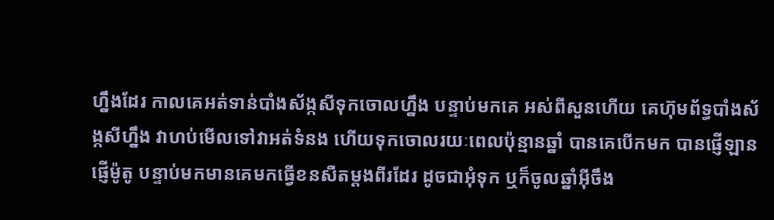ហ្នឹងដែរ កាលគេអត់ទាន់បាំងស័ង្កសីទុកចោលហ្នឹង បន្ទាប់មកគេ អស់ពីសួនហើយ គេហ៊ុមព័ទ្ធបាំងស័ង្កសីហ្នឹង វាហប់មើលទៅវាអត់ទំនង ហើយទុកចោលរយៈពេលប៉ុន្មានឆ្នាំ បានគេបើកមក បានផ្ញើឡានផ្ញើម៉ូតូ បន្ទាប់មកមានគេមកធ្វើខនសឺតម្ដងពីរដែរ ដូចជាអុំទុក ឬក៏ចូលឆ្នាំអ៊ីចឹង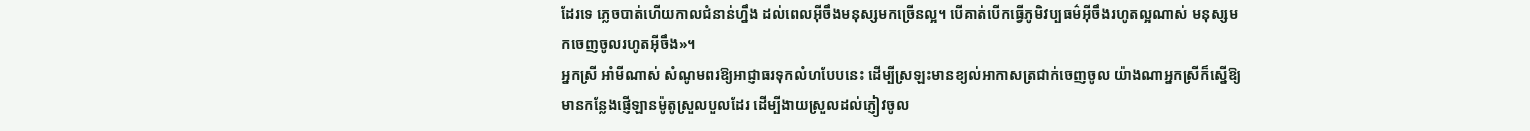ដែរទេ ភ្លេចបាត់ហើយកាលជំនាន់ហ្នឹង ដល់ពេលអ៊ីចឹងមនុស្សមកច្រើនល្អ។ បើគាត់បើកធ្វើភូមិវប្បធម៌អ៊ីចឹងរហូតល្អណាស់ មនុស្សមកចេញចូលរហូតអ៊ីចឹង»។
អ្នកស្រី អាំមីណាស់ សំណូមពរឱ្យអាជ្ញាធរទុកលំហបែបនេះ ដើម្បីស្រឡះមានខ្យល់អាកាសត្រជាក់ចេញចូល យ៉ាងណាអ្នកស្រីក៏ស្នើឱ្យមានកន្លែងផ្ញើឡានម៉ូតូស្រួលបួលដែរ ដើម្បីងាយស្រួលដល់ភ្ញៀវចូល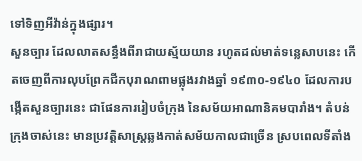ទៅទិញអីវ៉ាន់ក្នុងផ្សារ។
សួនច្បារ ដែលលាតសន្ធឹងពីរាជាយស្ម័យយាន រហូតដល់មាត់ទន្លេសាបនេះ កើតចេញពីការលុបព្រែកជីកបុរាណពាមផ្លុងរវាងឆ្នាំ ១៩៣០-១៩៤០ ដែលការបង្កើតសួនច្បារនេះ ជាផែនការរៀបចំក្រុង នៃសម័យអាណានិគមបារាំង។ តំបន់ក្រុងចាស់នេះ មានប្រវត្តិសាស្ត្រឆ្លងកាត់សម័យកាលជាច្រើន ស្របពេលទីតាំង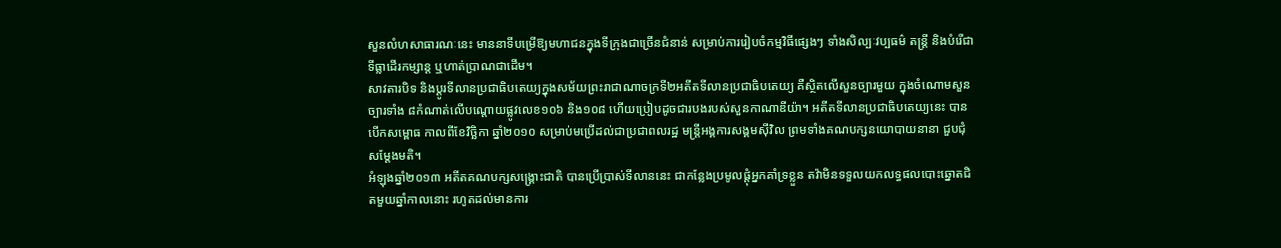សួនលំហសាធារណៈនេះ មាននាទីបម្រើឱ្យមហាជនក្នុងទីក្រុងជាច្រើនជំនាន់ សម្រាប់ការរៀបចំកម្មវិធីផ្សេងៗ ទាំងសិល្បៈវប្បធម៌ តន្ត្រី និងបំរើជាទីធ្លាដើរកម្សាន្ត ឬហាត់ប្រាណជាដើម។
សាវតារបិទ និងប្ដូរទីលានប្រជាធិបតេយ្យក្នុងសម័យព្រះរាជាណាចក្រទី២អតីតទីលានប្រជាធិបតេយ្យ គឺស្ថិតលើសួនច្បារមួយ ក្នុងចំណោមសួនច្បារទាំង ៨កំណាត់លើបណ្តោយផ្លូវលេខ១០៦ និង១០៨ ហើយប្រៀបដូចជារបងរបស់សួនកាណាឌីយ៉ា។ អតីតទីលានប្រជាធិបតេយ្យនេះ បានបើកសម្ពោធ កាលពីខែវិច្ឆិកា ឆ្នាំ២០១០ សម្រាប់មប្រើដល់ជាប្រជាពលរដ្ឋ មន្ត្រីអង្គការសង្គមស៊ីវិល ព្រមទាំងគណបក្សនយោបាយនានា ជួបជុំសម្តែងមតិ។
អំឡុងឆ្នាំ២០១៣ អតីតគណបក្សសង្គ្រោះជាតិ បានប្រើប្រាស់ទីលាននេះ ជាកន្លែងប្រមូលផ្តុំអ្នកគាំទ្រខ្លួន តវ៉ាមិនទទួលយកលទ្ធផលបោះឆ្នោតជិតមួយឆ្នាំកាលនោះ រហូតដល់មានការ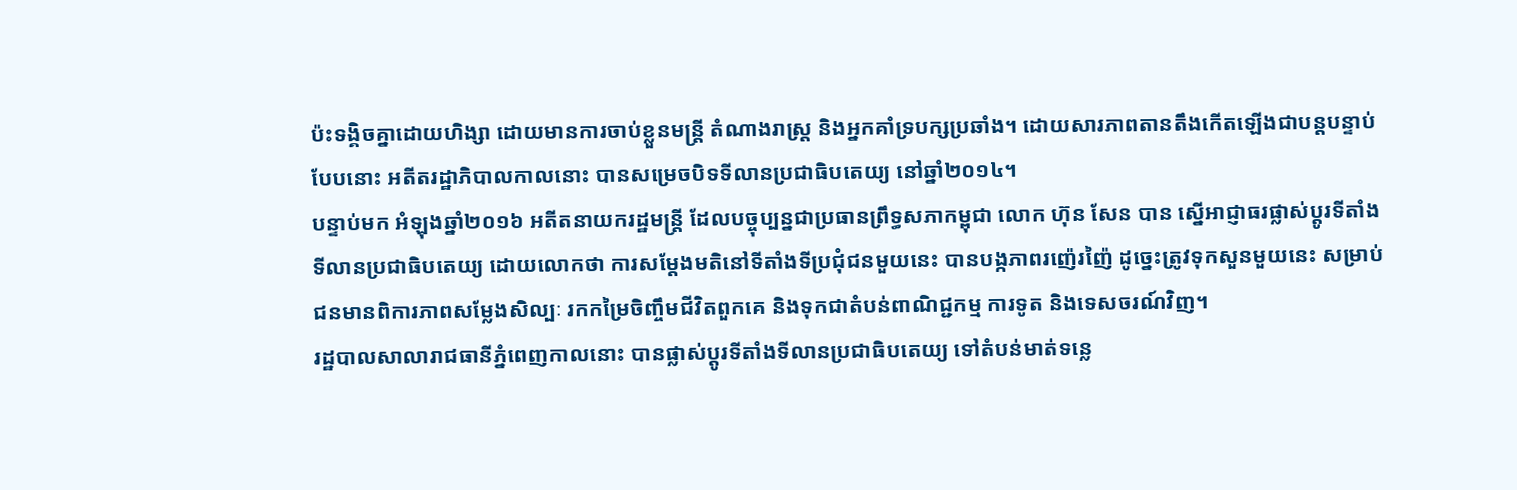ប៉ះទង្គិចគ្នាដោយហិង្សា ដោយមានការចាប់ខ្លួនមន្ត្រី តំណាងរាស្ត្រ និងអ្នកគាំទ្របក្សប្រឆាំង។ ដោយសារភាពតានតឹងកើតឡើងជាបន្តបន្ទាប់បែបនោះ អតីតរដ្ឋាភិបាលកាលនោះ បានសម្រេចបិទទីលានប្រជាធិបតេយ្យ នៅឆ្នាំ២០១៤។
បន្ទាប់មក អំឡុងឆ្នាំ២០១៦ អតីតនាយករដ្ឋមន្ត្រី ដែលបច្ចុប្បន្នជាប្រធានព្រឹទ្ធសភាកម្ពុជា លោក ហ៊ុន សែន បាន ស្នើអាជ្ញាធរផ្លាស់ប្តូរទីតាំងទីលានប្រជាធិបតេយ្យ ដោយលោកថា ការសម្តែងមតិនៅទីតាំងទីប្រជុំជនមួយនេះ បានបង្កភាពរញ៉េរញ៉ៃ ដូច្នេះត្រូវទុកសួនមួយនេះ សម្រាប់ជនមានពិការភាពសម្លែងសិល្បៈ រកកម្រៃចិញ្ចឹមជីវិតពួកគេ និងទុកជាតំបន់ពាណិជ្ជកម្ម ការទូត និងទេសចរណ៍វិញ។
រដ្ឋបាលសាលារាជធានីភ្នំពេញកាលនោះ បានផ្លាស់ប្តូរទីតាំងទីលានប្រជាធិបតេយ្យ ទៅតំបន់មាត់ទន្លេ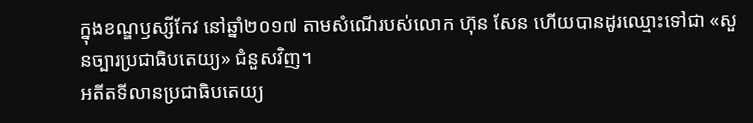ក្នុងខណ្ឌឫស្សីកែវ នៅឆ្នាំ២០១៧ តាមសំណើរបស់លោក ហ៊ុន សែន ហើយបានដូរឈ្មោះទៅជា «សួនច្បារប្រជាធិបតេយ្យ» ជំនួសវិញ។
អតីតទីលានប្រជាធិបតេយ្យ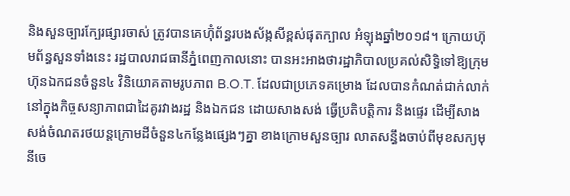និងសួនច្បារក្បែរផ្សារចាស់ ត្រូវបានគេហ៊ុំព័ន្ធរបងស័ង្កសីខ្ពស់ផុតក្បាល អំឡុងឆ្នាំ២០១៨។ ក្រោយហ៊ុមព័ន្ធសួនទាំងនេះ រដ្ឋបាលរាជធានីភ្នំពេញកាលនោះ បានអះអាងថារដ្ឋាភិបាលប្រគល់សិទ្ធិទៅឱ្យក្រុមហ៊ុនឯកជនចំនួន៤ វិនិយោគតាមរូបភាព B.O.T. ដែលជាប្រភេទគម្រោង ដែលបានកំណត់ជាក់លាក់ នៅក្នុងកិច្ចសន្យាភាពជាដៃគូរវាងរដ្ឋ និងឯកជន ដោយសាងសង់ ធ្វើប្រតិបត្តិការ និងផ្ទេរ ដើម្បីសាងសង់ចំណតរថយន្តក្រោមដីចំនួន៤កន្លែងផ្សេងៗគ្នា ខាងក្រោមសួនច្បារ លាតសន្ធឹងចាប់ពីមុខសក្យមុនីចេ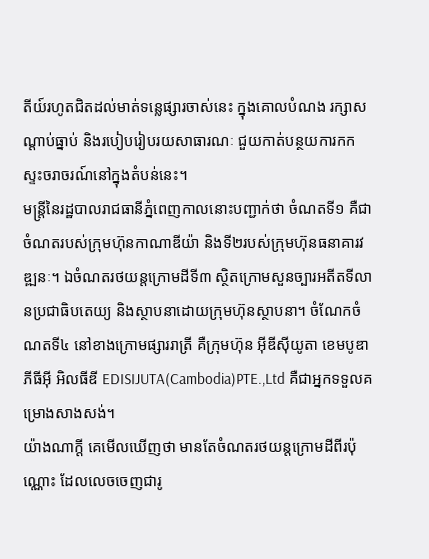តីយ៍រហូតជិតដល់មាត់ទន្លេផ្សារចាស់នេះ ក្នុងគោលបំណង រក្សាសណ្តាប់ធ្នាប់ និងរបៀបរៀបរយសាធារណៈ ជួយកាត់បន្ថយការកកស្ទះចរាចរណ៍នៅក្នុងតំបន់នេះ។
មន្ត្រីនៃរដ្ឋបាលរាជធានីភ្នំពេញកាលនោះបញ្ជាក់ថា ចំណតទី១ គឺជាចំណតរបស់ក្រុមហ៊ុនកាណាឌីយ៉ា និងទី២របស់ក្រុមហ៊ុនធនាគារវឌ្ឍនៈ។ ឯចំណតរថយន្តក្រោមដីទី៣ ស្ថិតក្រោមសួនច្បារអតីតទីលានប្រជាធិបតេយ្យ និងស្ថាបនាដោយក្រុមហ៊ុនស្ថាបនា។ ចំណែកចំណតទី៤ នៅខាងក្រោមផ្សាររាត្រី គឺក្រុមហ៊ុន អ៊ីឌីស៊ីយូតា ខេមបូឌា ភីធីអ៊ី អិលធីឌី EDISIJUTA(Cambodia)PTE.,Ltd គឺជាអ្នកទទួលគម្រោងសាងសង់។
យ៉ាងណាក្ដី គេមើលឃើញថា មានតែចំណតរថយន្តក្រោមដីពីរប៉ុណ្ណោះ ដែលលេចចេញជារូ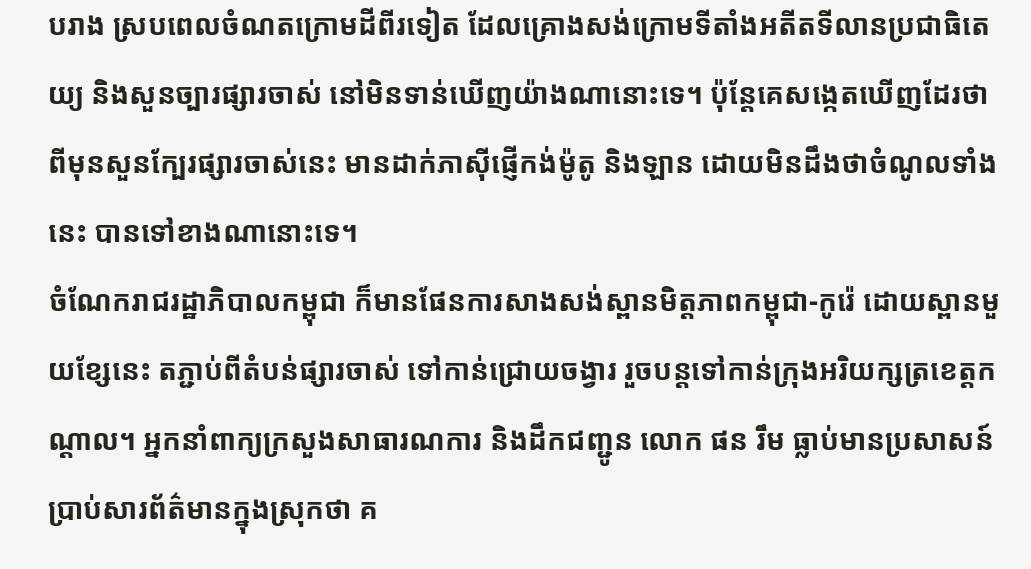បរាង ស្របពេលចំណតក្រោមដីពីរទៀត ដែលគ្រោងសង់ក្រោមទីតាំងអតីតទីលានប្រជាធិតេយ្យ និងសួនច្បារផ្សារចាស់ នៅមិនទាន់ឃើញយ៉ាងណានោះទេ។ ប៉ុន្ដែគេសង្កេតឃើញដែរថា ពីមុនសួនក្បែរផ្សារចាស់នេះ មានដាក់ភាស៊ីផ្ញើកង់ម៉ូតូ និងឡាន ដោយមិនដឹងថាចំណូលទាំងនេះ បានទៅខាងណានោះទេ។
ចំណែករាជរដ្ឋាភិបាលកម្ពុជា ក៏មានផែនការសាងសង់ស្ពានមិត្តភាពកម្ពុជា-កូរ៉េ ដោយស្ពានមួយខ្សែនេះ តភ្ជាប់ពីតំបន់ផ្សារចាស់ ទៅកាន់ជ្រោយចង្វារ រួចបន្តទៅកាន់ក្រុងអរិយក្សត្រខេត្តកណ្ដាល។ អ្នកនាំពាក្យក្រសួងសាធារណការ និងដឹកជញ្ជូន លោក ផន រឹម ធ្លាប់មានប្រសាសន៍ប្រាប់សារព័ត៌មានក្នុងស្រុកថា គ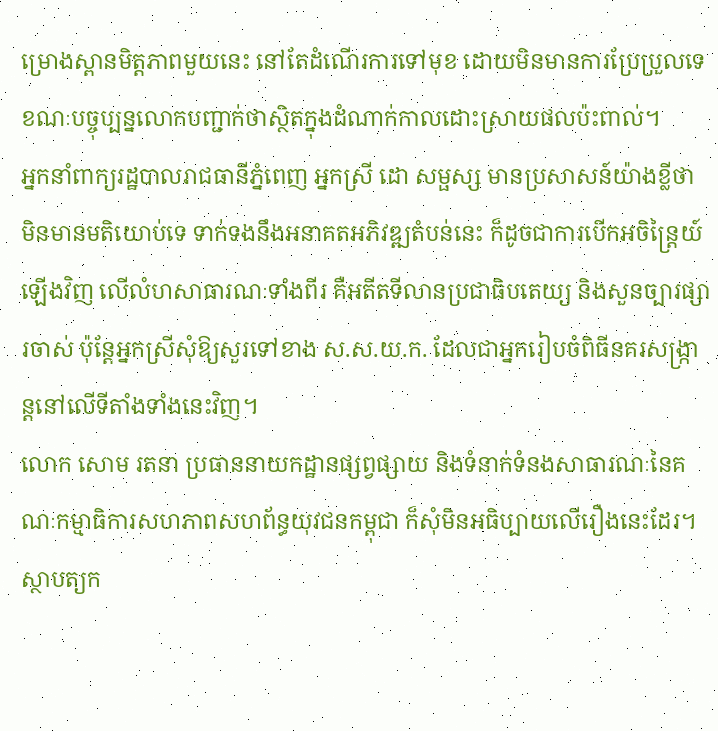ម្រោងស្ពានមិត្តភាពមួយនេះ នៅតែដំណើរការទៅមុខ ដោយមិនមានការប្រែប្រួលទេ ខណៈបច្ចុប្បន្នលោកបញ្ជាក់ថាស្ថិតក្នុងដំណាក់កាលដោះស្រាយផលប៉ះពាល់។
អ្នកនាំពាក្យរដ្ឋបាលរាជធានីភ្នំពេញ អ្នកស្រី ដោ សម្ផស្ស មានប្រសាសន៍យ៉ាងខ្លីថា មិនមានមតិយោប់ទេ ទាក់ទងនឹងអនាគតអភិវឌ្ឍតំបន់នេះ ក៏ដូចជាការបើកអចិន្ត្រៃយ៍ឡើងវិញ លើលំហសាធារណៈទាំងពីរ គឺអតីតទីលានប្រជាធិបតេយ្យ និងសួនច្បារផ្សារចាស់ ប៉ុន្ដែអ្នកស្រីសុំឱ្យសួរទៅខាង ស.ស.យ.ក. ដែលជាអ្នករៀបចំពិធីនគរសង្រ្កាន្តនៅលើទីតាំងទាំងនេះវិញ។
លោក សោម រតនា ប្រធាននាយកដ្ឋានផ្សព្វផ្សាយ និងទំនាក់ទំនងសាធារណៈនៃគណៈកម្មាធិការសហភាពសហព័ន្ធយុវជនកម្ពុជា ក៏សុំមិនអធិប្បាយលើរឿងនេះដែរ។
ស្ថាបត្យក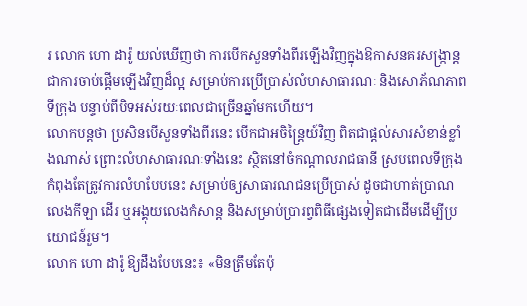រ លោក ហោ ដារ៉ូ យល់ឃើញថា ការបើកសួនទាំងពីរឡើងវិញក្នុងឱកាសនគរសង្ក្រាន្ត ជាការចាប់ផ្ដើមឡើងវិញដ៏ល្អ សម្រាប់ការប្រើប្រាស់លំហសាធារណៈ និងសោភ័ណភាពទីក្រុង បន្ទាប់ពីបិទអស់រយៈពេលជាច្រើនឆ្នាំមកហើយ។
លោកបន្តថា ប្រសិនបើសួនទាំងពីរនេះ បើកជាអចិន្ត្រៃយ៍វិញ ពិតជាផ្ដល់សារសំខាន់ខ្លាំងណាស់ ព្រោះលំហសាធារណៈទាំងនេះ ស្ថិតនៅចំកណ្តាលរាជធានី ស្របពេលទីក្រុងកំពុងតែត្រូវការលំហបែបនេះ សម្រាប់ឲ្យសាធារណជនប្រើប្រាស់ ដូចជាហាត់ប្រាណ លេងកីឡា ដើរ ឬអង្គុយលេងកំសាន្ត និងសម្រាប់ប្រារព្វពិធីផ្សេងទៀតជាដើមដើម្បីប្រយោជន៍រួម។
លោក ហោ ដារ៉ូ ឱ្យដឹងបែបនេះ៖ «មិនត្រឹមតែប៉ុ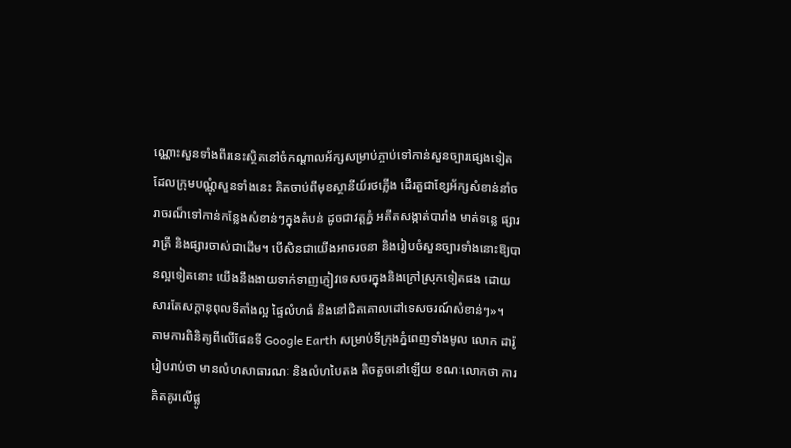ណ្ណោះសួនទាំងពីរនេះស្ថិតនៅចំកណ្តាលអ័ក្សសម្រាប់ភ្ចាប់ទៅកាន់សួនច្បារផ្សេងទៀត ដែលក្រុមបណ្ណុំសួនទាំងនេះ គិតចាប់ពីមុខស្ថានីយ៍រថភ្លើង ដើរតួជាខ្សែអ័ក្សសំខាន់នាំចរាចរណ៏ទៅកាន់កន្លែងសំខាន់ៗក្នុងតំបន់ ដូចជាវត្តភ្នំ អតីតសង្កាត់បារាំង មាត់ទន្លេ ផ្សាររាត្រី និងផ្សារចាស់ជាដើម។ បើសិនជាយើងអាចរចនា និងរៀបចំសួនច្បារទាំងនោះឱ្យបានល្អទៀតនោះ យើងនឹងងាយទាក់ទាញភ្ញៀវទេសចរក្នុងនិងក្រៅស្រុកទៀតផង ដោយសារតែសក្តានុពុលទីតាំងល្អ ផ្ទៃលំហធំ និងនៅជិតគោលដៅទេសចរណ៍សំខាន់ៗ»។
តាមការពិនិត្យពីលើផែនទី Google Earth សម្រាប់ទីក្រុងភ្នំពេញទាំងមូល លោក ដារ៉ូ រៀបរាប់ថា មានលំហសាធារណៈ និងលំហបៃតង តិចតួចនៅឡើយ ខណៈលោកថា ការគិតគូរលើផ្លូ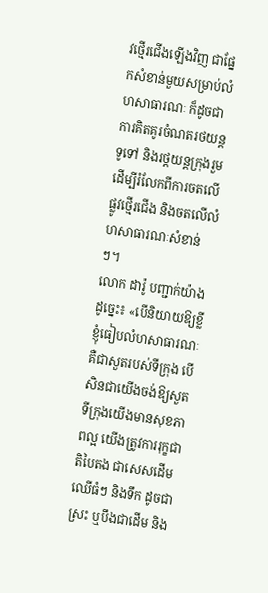វថ្មើរជើងឡើងវិញ ជាផ្នែកសំខាន់មួយសម្រាប់លំហសាធារណៈ ក៏ដូចជាការគិតគូរចំណតរថយន្តទូទៅ និងរថ្តយន្តក្រុងរួម ដើម្បីរំលែកពីការចតលើផ្លូវថ្មើរជើង និងចតលើលំហសាធារណៈសំខាន់ៗ។
លោក ដារ៉ូ បញ្ជាក់យ៉ាងដូច្នេះ៖ «បើនិយាយឱ្យខ្លី ខ្ញុំធៀបលំហសាធារណៈ គឺជាសួតរបស់ទីក្រុង បើសិនជាយើងចង់ឱ្យសួតទីក្រុងយើងមានសុខភាពល្អ យើងត្រូវការរុក្ខជាតិបៃតង ជាសេសដើមឈើធំៗ និងទឹក ដូចជាស្រះ ឬបឹងជាដើម និង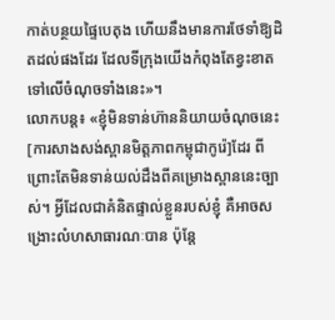កាត់បន្ថយផ្ទៃបេតុង ហើយនឹងមានការថែទាំឱ្យដិតដល់ផងដែរ ដែលទីក្រុងយើងកំពុងតែខ្វះខាតទៅលើចំណុចទាំងនេះ»។
លោកបន្ត៖ «ខ្ញុំមិនទាន់ហ៊ាននិយាយចំណុចនេះ[ការសាងសង់ស្ពានមិត្តភាពកម្ពុជាកូរ៉េ]ដែរ ពីព្រោះតែមិនទាន់យល់ដឹងពីគម្រោងស្ពាននេះច្បាស់។ អ្វីដែលជាគំនិតផ្ទាល់ខ្លួនរបស់ខ្ញុំ គឺអាចសង្រោះលំហសាធារណៈបាន ប៉ុន្តែ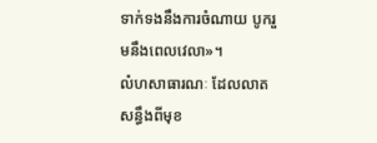ទាក់ទងនឹងការចំណាយ បូករួមនឹងពេលវេលា»។
លំហសាធារណៈ ដែលលាតសន្ធឹងពីមុខ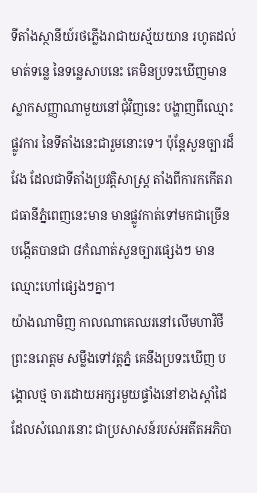ទីតាំងស្ថានីយ៍រថភ្លើងរាជាយស្ម័យយាន រហូតដល់មាត់ទន្លេ នៃទន្លេសាបនេះ គេមិនប្រទះឃើញមានស្លាកសញ្ញាណាមួយនៅជុំវិញនេះ បង្ហាញពីឈ្មោះផ្លូវការ នៃទីតាំងនេះជារួមនោះទេ។ ប៉ុន្ដែសួនច្បារដ៏វែង ដែលជាទីតាំងប្រវត្តិសាស្ត្រ តាំងពីការកកើតរាជធានីភ្នំពេញនេះមាន មានផ្លូវកាត់ទៅមកជាច្រើន បង្កើតបានជា ៨កំណាត់សួនច្បារផ្សេងៗ មានឈ្មោះហៅផ្សេងៗគ្នា។
យ៉ាងណាមិញ កាលណាគេឈរនៅលើមហាវិថីព្រះនរោត្តម សម្លឹងទៅវត្តភ្នំ គេនឹងប្រទះឃើញ បង្គោលថ្ម ចារដោយអក្សរមួយផ្ទាំងនៅខាងស្ដាំដៃ ដែលសំណេរនោះ ជាប្រសាសន៍របស់អតីតអភិបា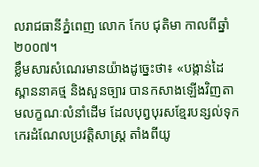លរាជធានីភ្នំពេញ លោក កែប ជុតិមា កាលពីឆ្នាំ ២០០៧។
ខ្លឹមសារសំណេរមានយ៉ាងដូច្នេះថា៖ «បង្កាន់ដៃស្ពាននាគថ្ម និងសួនច្បារ បានកសាងឡើងវិញតាមលក្ខណៈលំនាំដើម ដែលបុព្វបុរសខ្មែរបន្សល់ទុកកេរដំណែលប្រវត្តិសាស្ត្រ តាំងពីយូ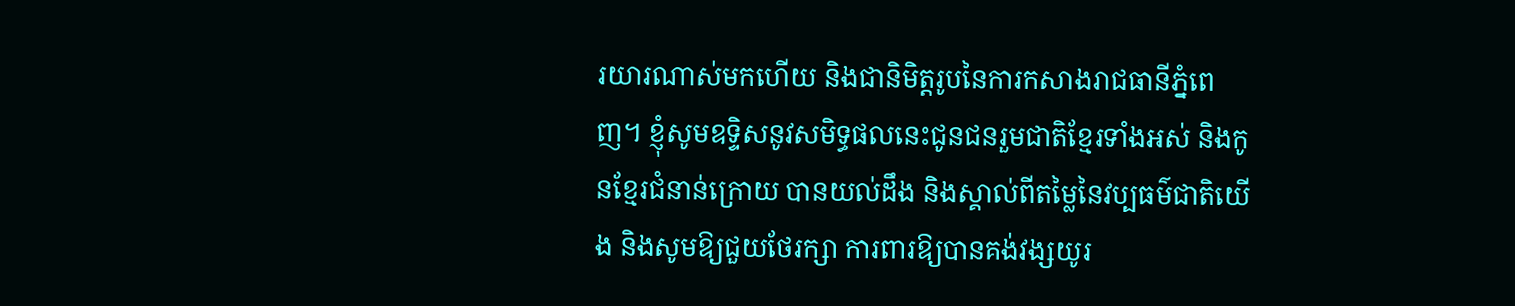រយារណាស់មកហើយ និងជានិមិត្តរូបនៃការកសាងរាជធានីភ្នំពេញ។ ខ្ញុំសូមឧទ្ទិសនូវសមិទ្ធផលនេះជូនជនរួមជាតិខ្មែរទាំងអស់ និងកូនខ្មែរជំនាន់ក្រោយ បានយល់ដឹង និងស្គាល់ពីតម្លៃនៃវប្បធម៌ជាតិយើង និងសូមឱ្យជួយថែរក្សា ការពារឱ្យបានគង់វង្សយូរ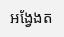អង្វែងត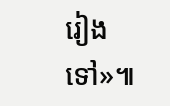រៀងទៅ»៕